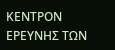ΚΕΝΤΡΟΝ ΕΡΕΥΝΗΣ ΤΩΝ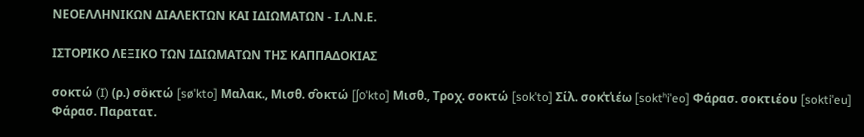ΝΕΟΕΛΛΗΝΙΚΩΝ ΔΙΑΛΕΚΤΩΝ ΚΑΙ ΙΔΙΩΜΑΤΩΝ - Ι.Λ.Ν.Ε.

ΙΣΤΟΡΙΚΟ ΛΕΞΙΚΟ TΩΝ ΙΔΙΩΜΑΤΩΝ ΤΗΣ ΚΑΠΠΑΔΟΚΙΑΣ

σοκτώ (I) (ρ.) σöκτώ [søˈkto] Μαλακ., Μισθ. σ̑οκτώ [ʃoˈkto] Μισθ., Τροχ. σοκτώ [sokˈto] Σίλ. σοκ͑τ͑ιέω [soktʰiˈeo] Φάρασ. σοκτιέου [soktiˈeu] Φάρασ. Παρατατ.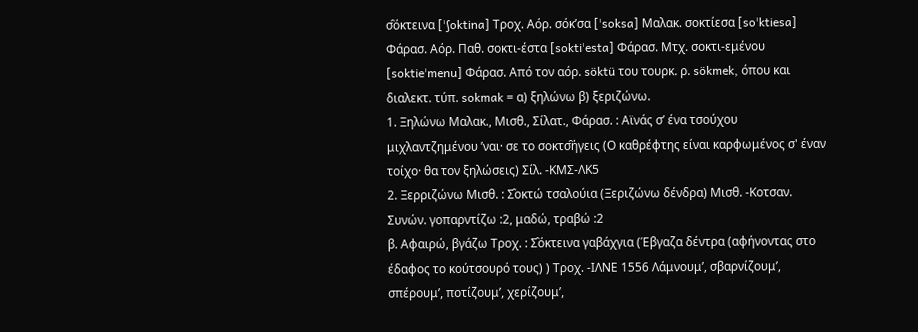σ̑όκτεινα [ˈʃoktina] Τροχ. Αόρ. σόκ’σα [ˈsoksa] Μαλακ. σοκτίεσα [soˈktiesa] Φάρασ. Αόρ. Παθ. σοκτι-έστα [soktiˈesta] Φάρασ. Μτχ. σοκτι-εμένου [soktieˈmenu] Φάρασ. Από τον αόρ. söktü του τουρκ. ρ. sökmek, όπου και διαλεκτ. τύπ. sokmak = α) ξηλώνω β) ξεριζώνω.
1. Ξηλώνω Μαλακ., Μισθ., Σίλατ., Φάρασ. : Αϊνάς σ’ ένα τσούχου μιχλαντζημένου ’ναι· σε το σοκτσ̑ήγεις (Ο καθρέφτης είναι καρφωμένος σ' έναν τοίχο· θα τον ξηλώσεις) Σίλ. -ΚΜΣ-ΛΚ5
2. Ξερριζώνω Μισθ. : Σ̑οκτώ τσαλούια (Ξεριζώνω δένδρα) Μισθ. -Κοτσαν. Συνών. γοπαρντίζω :2, μαδώ, τραβώ :2
β. Αφαιρώ, βγάζω Τροχ. : Σ̑όκτεινα γαβάχγια (Έβγαζα δέντρα (αφήνοντας στο έδαφος το κούτσουρό τους) ) Τροχ. -ΙΛΝΕ 1556 Λάμνουμ’, σβαρνίζουμ’, σπέρουμ’, ποτίζουμ’, χερίζουμ’,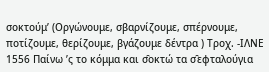σοκτούμ’ (Οργώνουμε, σβαρνίζουμε, σπέρνουμε, ποτίζουμε, θερίζουμε, βγάζουμε δέντρα ) Τροχ. -ΙΛΝΕ 1556 Παίνω ’ς το κόμμα και σ̑οκτώ τα σ̑εφταλούγια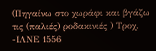(Πηγαίνω στο χωράφι και βγάζω τις (παλιές) ροδακινιές ) Τροχ. -ΙΛΝΕ 1556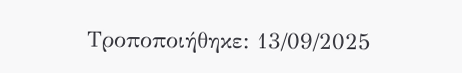Τροποποιήθηκε: 13/09/2025